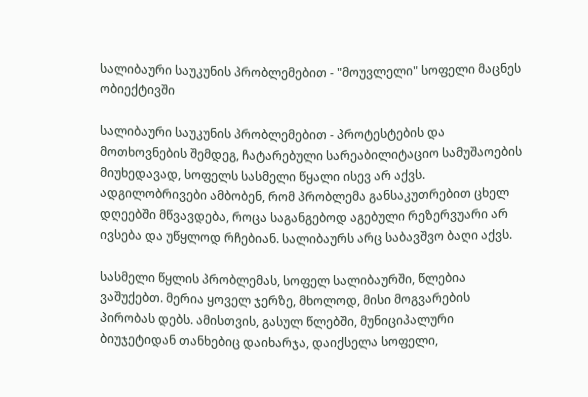სალიბაური საუკუნის პრობლემებით - "მოუვლელი" სოფელი მაცნეს ობიექტივში

სალიბაური საუკუნის პრობლემებით - პროტესტების და მოთხოვნების შემდეგ, ჩატარებული სარეაბილიტაციო სამუშაოების მიუხედავად, სოფელს სასმელი წყალი ისევ არ აქვს. ადგილობრივები ამბობენ, რომ პრობლემა განსაკუთრებით ცხელ დღეებში მწვავდება, როცა საგანგებოდ აგებული რეზერვუარი არ ივსება და უწყლოდ რჩებიან. სალიბაურს არც საბავშვო ბაღი აქვს.

სასმელი წყლის პრობლემას, სოფელ სალიბაურში, წლებია ვაშუქებთ. მერია ყოველ ჯერზე, მხოლოდ, მისი მოგვარების პირობას დებს. ამისთვის, გასულ წლებში, მუნიციპალური ბიუჯეტიდან თანხებიც დაიხარჯა, დაიქსელა სოფელი,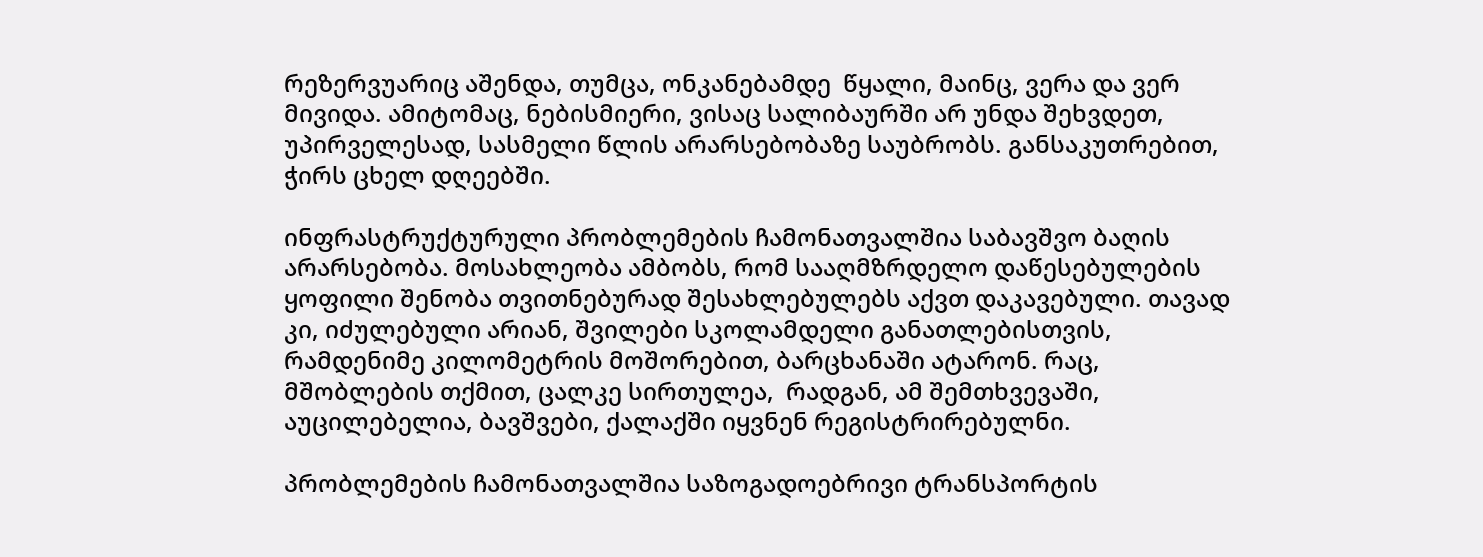რეზერვუარიც აშენდა, თუმცა, ონკანებამდე  წყალი, მაინც, ვერა და ვერ მივიდა. ამიტომაც, ნებისმიერი, ვისაც სალიბაურში არ უნდა შეხვდეთ, უპირველესად, სასმელი წლის არარსებობაზე საუბრობს. განსაკუთრებით, ჭირს ცხელ დღეებში.

ინფრასტრუქტურული პრობლემების ჩამონათვალშია საბავშვო ბაღის არარსებობა. მოსახლეობა ამბობს, რომ სააღმზრდელო დაწესებულების ყოფილი შენობა თვითნებურად შესახლებულებს აქვთ დაკავებული. თავად კი, იძულებული არიან, შვილები სკოლამდელი განათლებისთვის, რამდენიმე კილომეტრის მოშორებით, ბარცხანაში ატარონ. რაც, მშობლების თქმით, ცალკე სირთულეა,  რადგან, ამ შემთხვევაში, აუცილებელია, ბავშვები, ქალაქში იყვნენ რეგისტრირებულნი.

პრობლემების ჩამონათვალშია საზოგადოებრივი ტრანსპორტის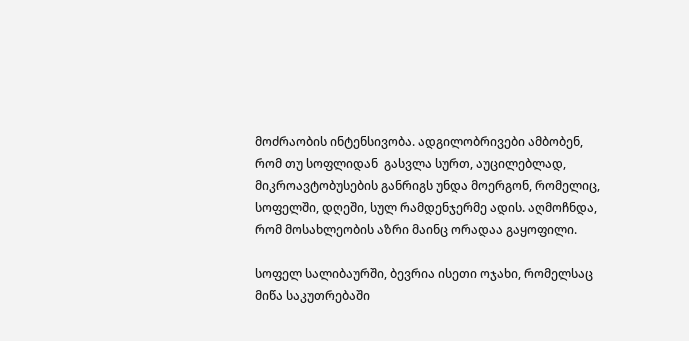მოძრაობის ინტენსივობა. ადგილობრივები ამბობენ, რომ თუ სოფლიდან  გასვლა სურთ, აუცილებლად, მიკროავტობუსების განრიგს უნდა მოერგონ, რომელიც, სოფელში, დღეში, სულ რამდენჯერმე ადის. აღმოჩნდა, რომ მოსახლეობის აზრი მაინც ორადაა გაყოფილი.

სოფელ სალიბაურში, ბევრია ისეთი ოჯახი, რომელსაც მიწა საკუთრებაში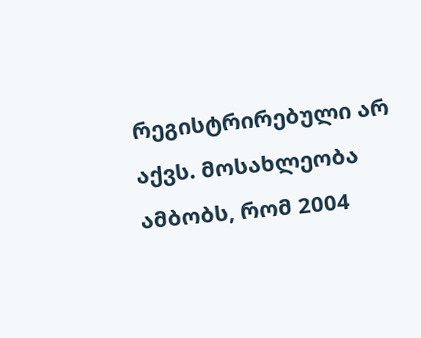რეგისტრირებული არ აქვს. მოსახლეობა ამბობს, რომ 2004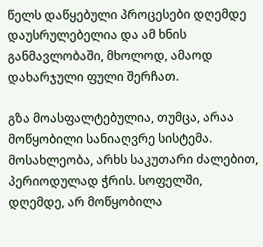წელს დაწყებული პროცესები დღემდე დაუსრულებელია და ამ ხნის განმავლობაში, მხოლოდ, ამაოდ დახარჯული ფული შერჩათ.

გზა მოასფალტებულია, თუმცა, არაა მოწყობილი სანიაღვრე სისტემა. მოსახლეობა, არხს საკუთარი ძალებით, პერიოდულად ჭრის. სოფელში, დღემდე, არ მოწყობილა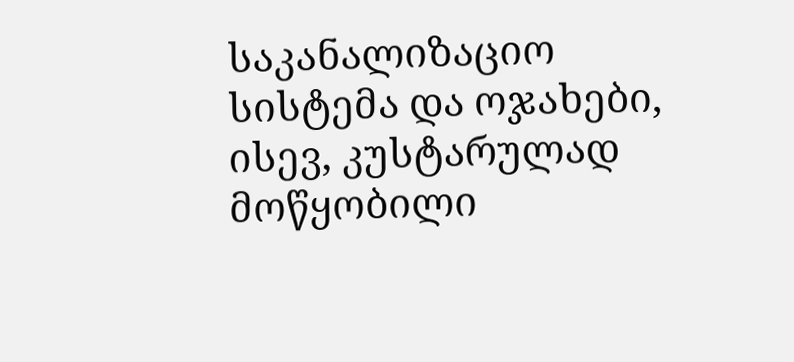საკანალიზაციო სისტემა და ოჯახები, ისევ, კუსტარულად მოწყობილი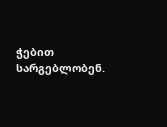ჭებით სარგებლობენ.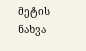მეტის ნახვა